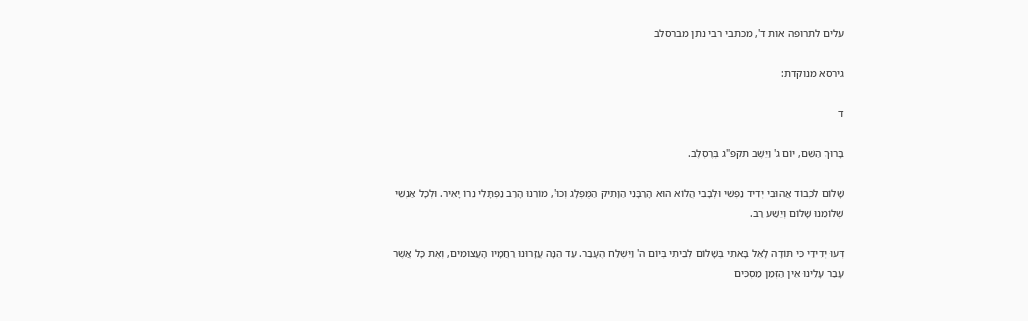עלים לתרופה אות ד', מכתבי רבי נתן מברסלב

גירסא מנוקדת:

ד

בָּרוּךְ הַשֵּׁם, יוֹם ג' וַיֵּשֶׁב תקפ"ג בְּרֶסְלֶב.

שָׁלוֹם לִכְבוֹד אֲהוּבִי יְדִיד נַפְשִׁי וּלְבָבִי הֲלוֹא הוּא הָרַבָּנִי הַוָּתִיק הַמֻּפְלָג וְכוּ', מוֹרֵנוּ הָרַב נַפְתָּלִי נֵרוֹ יָאִיר. וּלְכָל אַנְשֵׁי שְׁלוֹמֵנוּ שָׁלוֹם וְיֵשַׁע רַב.

דְּעוּ יְדִידַי כִּי תּוֹדָה לָאֵל בָּאתִי בְּשָׁלוֹם לְבֵיתִי בְּיוֹם ה' וַיִּשְׁלַח הֶעָבַר. עַד הֵנָּה עֲזָרוּנוּ רַחֲמָיו הָעֲצוּמִים, וְאֶת כָּל אֲשֶׁר עָבַר עָלֵינוּ אֵין הַזְּמַן מַסְכִּים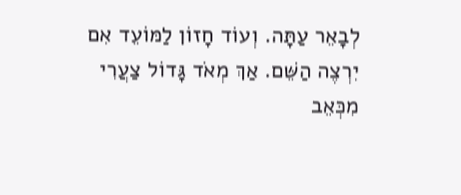לְבָאֵר עַתָּה. וְעוֹד חָזוֹן לַמּוֹעֵד אִם יִרְצֶה הַשֵּׁם. אַךְ מְאֹד גָּדוֹל צַעֲרִי מִכְּאֵב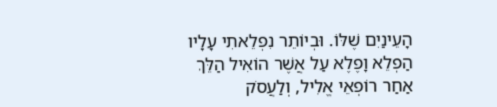הָעֵינַיִם שֶׁלּוֹ. וּבְיוֹתֵר נִפְלֵאתִי עָלָיו הַפְלֵא וָפֶלֶא עַל אֲשֶׁר הוֹאִיל הַלֵּךְ אַחַר רוֹפְאֵי אֱלִיל, וְלַעֲסֹק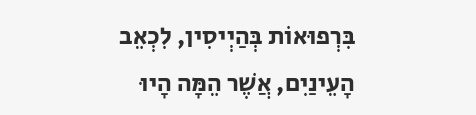בִּרְפוּאוֹת בְּהַיְיסִין, לִכְאֵב הָעֵינַיִם, אֲשֶׁר הֵמָּה הָיוּ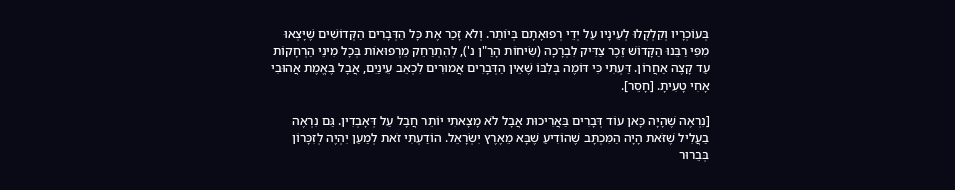בְּעוֹכְרָיו וְקִלְקְלוּ לְעֵינָיו עַל יְדֵי רְפוּאָתָם בְּיוֹתֵר. וְלֹא זָכַר אֶת כָּל הַדְּבָרִים הַקְּדוֹשִׁים שֶׁיָּצְאוּ מִפִּי רַבֵּנוּ הַקָּדוֹשׁ זֵכֶר צַדִּיק לִבְרָכָה (שִׂיחוֹת הָרַ"ן נ'), לְהִתְרַחֵק מֵרְפוּאוֹת בְּכָל מִינֵי הַרְחָקוֹת עַד קָצֶה אַחֲרוֹן. דַּעְתִּי כִּי דּוֹמֶה בְּלִבּוֹ שֶׁאֵין הַדְּבָרִים אֲמוּרִים לִכְאֵב עֵינַיִם, אֲבָל בֶּאֱמֶת אֲהוּבִי אָחִי טָעִיתָ. [חָסֵר].

[נִרְאֶה שֶׁהָיָה כָּאן עוֹד דְּבָרִים בַּאֲרִיכוּת אֲבָל לֹא מָצָאתִי יוֹתֵר חֲבָל עַל דְּאָבְדִין. גַּם נִרְאֶה בַעֲלִיל שֶׁזֹּאת הָיָה הַמִּכְתָּב שֶׁהוֹדִיעַ שֶׁבָּא מֵאֶרֶץ יִשְׂרָאֵל. הוֹדַעְתִּי זֹאת לְמַעַן יִהְיֶה לְזִכָּרוֹן בְּבֵרוּר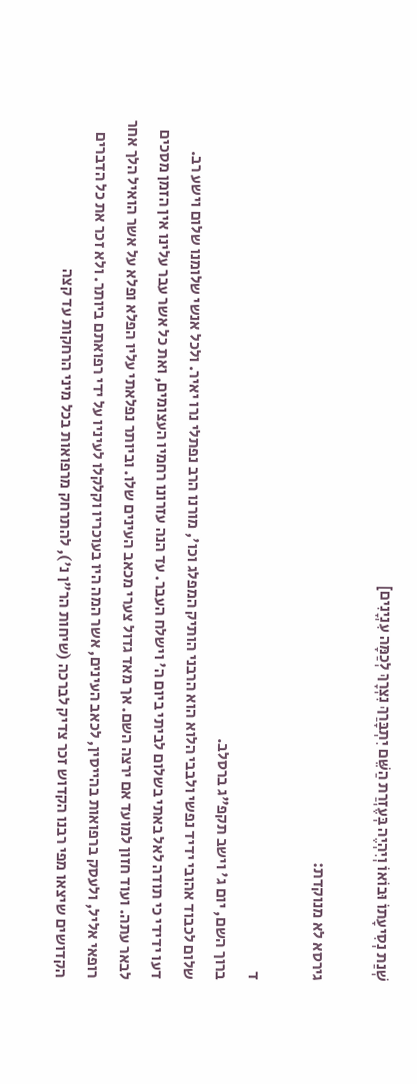שְׁנַת נְסִיעָתוֹ וּבוֹאוֹ וְיִהְיֶה בְּעֶזְרַת הַשֵּׁם יִתְבָּרַךְ נִצְרָךְ לְכַמָּה עִנְיָנִים]

גירסא לא מנוקדת:

ד
ברוך השם, יום ג' וישב תקפ"ג ברסלב.
שלום לכבוד אהובי ידיד נפשי ולבבי הלוא הוא הרבני הותיק המפלג וכו', מורנו הרב נפתלי נרו יאיר. ולכל אנשי שלומנו שלום וישע רב.
דעו ידידי כי תודה לאל באתי בשלום לביתי ביום ה' וישלח העבר. עד הנה עזרונו רחמיו העצומים, ואת כל אשר עבר עלינו אין הזמן מסכים לבאר עתה. ועוד חזון למועד אם ירצה השם. אך מאד גדול צערי מכאב העינים שלו. וביותר נפלאתי עליו הפלא ופלא על אשר הואיל הלך אחר רופאי אליל, ולעסק ברפואות בהייסין, לכאב העינים, אשר המה היו בעוכריו וקלקלו לעיניו על ידי רפואתם ביותר. ולא זכר את כל הדברים הקדושים שיצאו מפי רבנו הקדוש זכר צדיק לברכה (שיחות הר"ן נ'), להתרחק מרפואות בכל מיני הרחקות עד קצה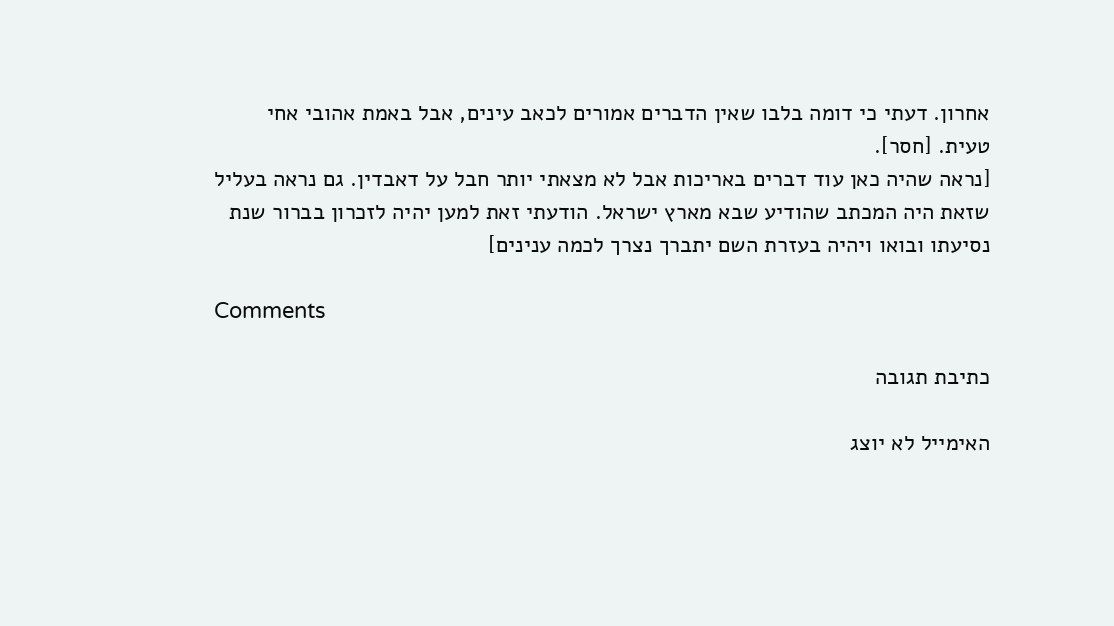אחרון. דעתי כי דומה בלבו שאין הדברים אמורים לכאב עינים, אבל באמת אהובי אחי טעית. [חסר].
[נראה שהיה כאן עוד דברים באריכות אבל לא מצאתי יותר חבל על דאבדין. גם נראה בעליל שזאת היה המכתב שהודיע שבא מארץ ישראל. הודעתי זאת למען יהיה לזכרון בברור שנת נסיעתו ובואו ויהיה בעזרת השם יתברך נצרך לכמה ענינים]

Comments

כתיבת תגובה

האימייל לא יוצג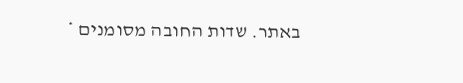באתר. שדות החובה מסומנים *